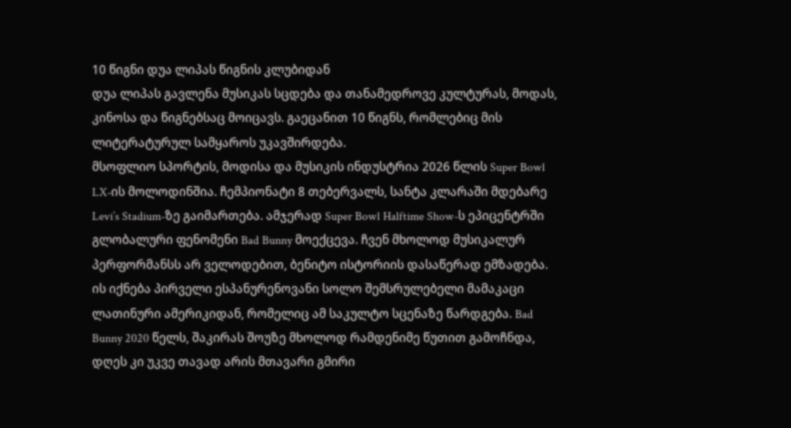10 წიგნი დუა ლიპას წიგნის კლუბიდან
დუა ლიპას გავლენა მუსიკას სცდება და თანამედროვე კულტურას, მოდას, კინოსა და წიგნებსაც მოიცავს. გაეცანით 10 წიგნს, რომლებიც მის ლიტერატურულ სამყაროს უკავშირდება.
მსოფლიო სპორტის, მოდისა და მუსიკის ინდუსტრია 2026 წლის Super Bowl LX-ის მოლოდინშია. ჩემპიონატი 8 თებერვალს, სანტა კლარაში მდებარე Levi’s Stadium-ზე გაიმართება. ამჯერად Super Bowl Halftime Show-ს ეპიცენტრში გლობალური ფენომენი Bad Bunny მოექცევა. ჩვენ მხოლოდ მუსიკალურ პერფორმანსს არ ველოდებით, ბენიტო ისტორიის დასაწერად ემზადება.
ის იქნება პირველი ესპანურენოვანი სოლო შემსრულებელი მამაკაცი ლათინური ამერიკიდან, რომელიც ამ საკულტო სცენაზე წარდგება. Bad Bunny 2020 წელს, შაკირას შოუზე მხოლოდ რამდენიმე წუთით გამოჩნდა, დღეს კი უკვე თავად არის მთავარი გმირი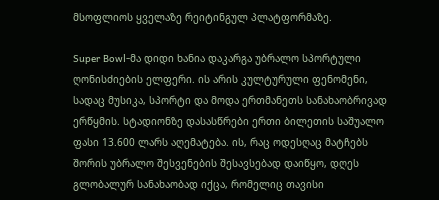მსოფლიოს ყველაზე რეიტინგულ პლატფორმაზე.

Super Bowl-მა დიდი ხანია დაკარგა უბრალო სპორტული ღონისძიების ელფერი. ის არის კულტურული ფენომენი, სადაც მუსიკა, სპორტი და მოდა ერთმანეთს სანახაობრივად ერწყმის. სტადიონზე დასასწრები ერთი ბილეთის საშუალო ფასი 13.600 ლარს აღემატება. ის, რაც ოდესღაც მატჩებს შორის უბრალო შესვენების შესავსებად დაიწყო, დღეს გლობალურ სანახაობად იქცა, რომელიც თავისი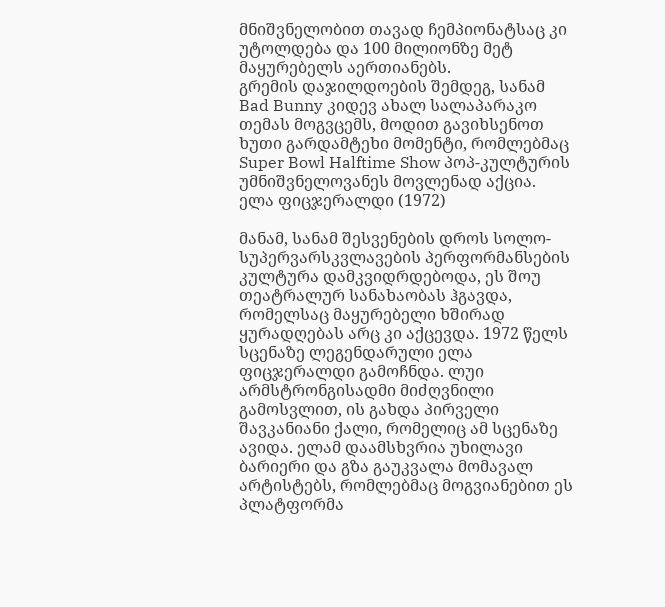მნიშვნელობით თავად ჩემპიონატსაც კი უტოლდება და 100 მილიონზე მეტ მაყურებელს აერთიანებს.
გრემის დაჯილდოების შემდეგ, სანამ Bad Bunny კიდევ ახალ სალაპარაკო თემას მოგვცემს, მოდით გავიხსენოთ ხუთი გარდამტეხი მომენტი, რომლებმაც Super Bowl Halftime Show პოპ-კულტურის უმნიშვნელოვანეს მოვლენად აქცია.
ელა ფიცჯერალდი (1972)

მანამ, სანამ შესვენების დროს სოლო-სუპერვარსკვლავების პერფორმანსების კულტურა დამკვიდრდებოდა, ეს შოუ თეატრალურ სანახაობას ჰგავდა, რომელსაც მაყურებელი ხშირად ყურადღებას არც კი აქცევდა. 1972 წელს სცენაზე ლეგენდარული ელა ფიცჯერალდი გამოჩნდა. ლუი არმსტრონგისადმი მიძღვნილი გამოსვლით, ის გახდა პირველი შავკანიანი ქალი, რომელიც ამ სცენაზე ავიდა. ელამ დაამსხვრია უხილავი ბარიერი და გზა გაუკვალა მომავალ არტისტებს, რომლებმაც მოგვიანებით ეს პლატფორმა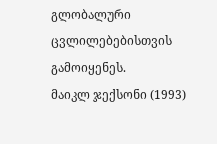გლობალური ცვლილებებისთვის გამოიყენეს.
მაიკლ ჯექსონი (1993)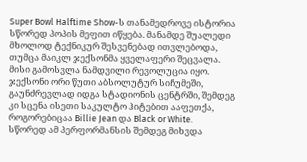Super Bowl Halftime Show-ს თანამედროვე ისტორია სწორედ პოპის მეფით იწყება. მანამდე შუალედი მხოლოდ ტექნიკურ შესვენებად ითვლებოდა, თუმცა მაიკლ ჯექსონმა ყველაფერი შეცვალა. მისი გამოსვლა ნამდვილი რევოლუცია იყო. ჯექსონი ორი წუთი აბსოლუტურ სიჩუმეში, გაუნძრევლად იდგა სტადიონის ცენტრში, შემდეგ კი სცენა ისეთი საკულტო ჰიტებით ააფეთქა, როგორებიცაა Billie Jean და Black or White.
სწორედ ამ პერფორმანსის შემდეგ მიხვდა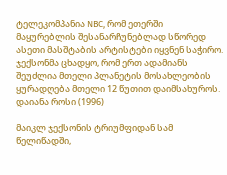ტელეკომპანია NBC, რომ ეთერში მაყურებლის შესანარჩუნებლად სწორედ ასეთი მასშტაბის არტისტები იყვნენ საჭირო. ჯექსონმა ცხადყო, რომ ერთ ადამიანს შეუძლია მთელი პლანეტის მოსახლეობის ყურადღება მთელი 12 წუთით დაიმსახუროს.
დაიანა როსი (1996)

მაიკლ ჯექსონის ტრიუმფიდან სამ წელიწადში,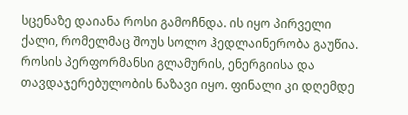სცენაზე დაიანა როსი გამოჩნდა. ის იყო პირველი ქალი, რომელმაც შოუს სოლო ჰედლაინერობა გაუწია. როსის პერფორმანსი გლამურის, ენერგიისა და თავდაჯერებულობის ნაზავი იყო. ფინალი კი დღემდე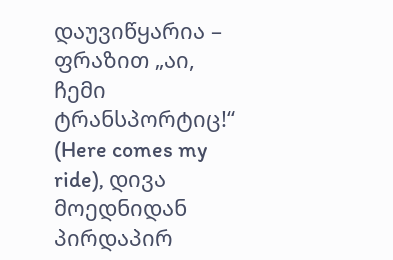დაუვიწყარია – ფრაზით „აი, ჩემი ტრანსპორტიც!“ (Here comes my ride), დივა მოედნიდან პირდაპირ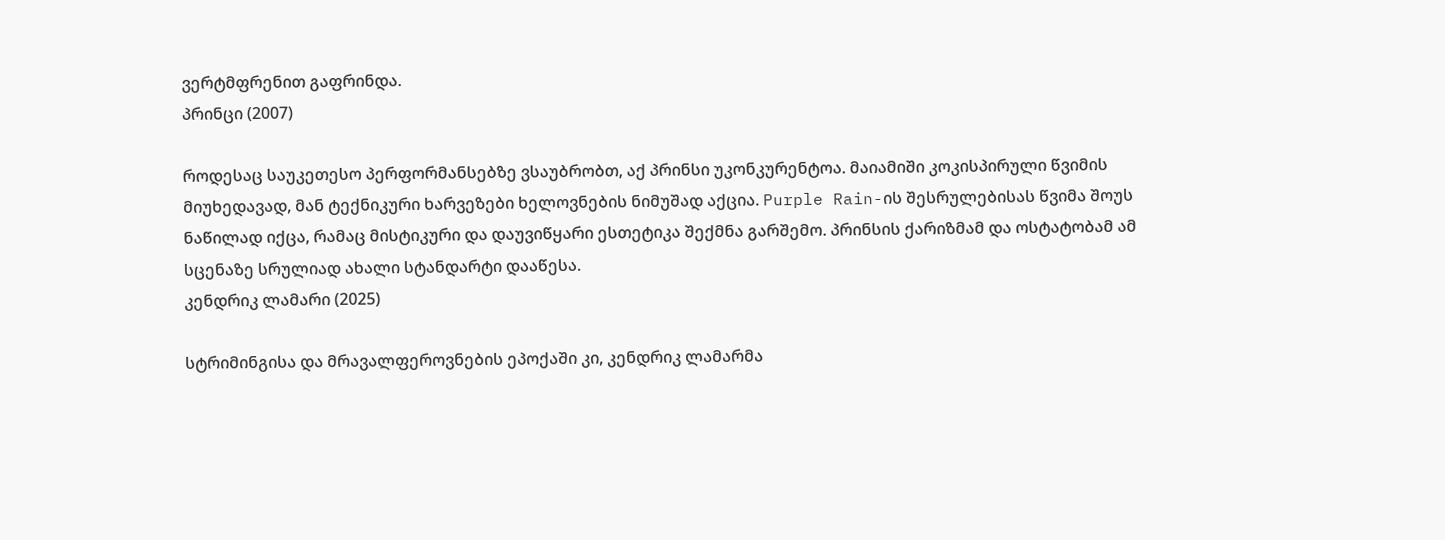ვერტმფრენით გაფრინდა.
პრინცი (2007)

როდესაც საუკეთესო პერფორმანსებზე ვსაუბრობთ, აქ პრინსი უკონკურენტოა. მაიამიში კოკისპირული წვიმის მიუხედავად, მან ტექნიკური ხარვეზები ხელოვნების ნიმუშად აქცია. Purple Rain-ის შესრულებისას წვიმა შოუს ნაწილად იქცა, რამაც მისტიკური და დაუვიწყარი ესთეტიკა შექმნა გარშემო. პრინსის ქარიზმამ და ოსტატობამ ამ სცენაზე სრულიად ახალი სტანდარტი დააწესა.
კენდრიკ ლამარი (2025)

სტრიმინგისა და მრავალფეროვნების ეპოქაში კი, კენდრიკ ლამარმა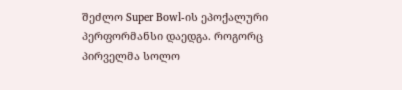შეძლო Super Bowl-ის ეპოქალური პერფორმანსი დაედგა. როგორც პირველმა სოლო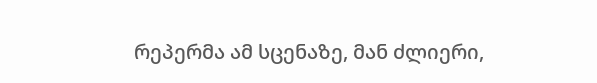რეპერმა ამ სცენაზე, მან ძლიერი,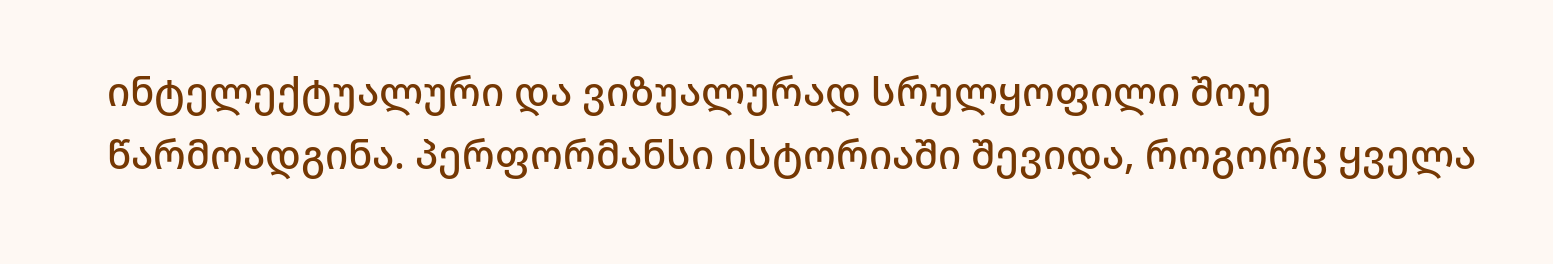ინტელექტუალური და ვიზუალურად სრულყოფილი შოუ წარმოადგინა. პერფორმანსი ისტორიაში შევიდა, როგორც ყველა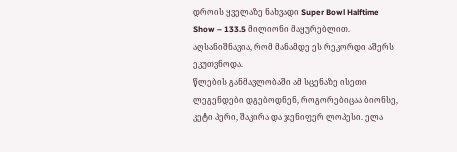დროის ყველაზე ნახვადი Super Bowl Halftime Show – 133.5 მილიონი მაყურებლით. აღსანიშნავია, რომ მანამდე ეს რეკორდი აშერს ეკუთვნოდა.
წლების განმავლობაში ამ სცენაზე ისეთი ლეგენდები დგებოდნენ, როგორებიცაა ბიონსე, კეტი პერი, შაკირა და ჯენიფერ ლოპესი. ელა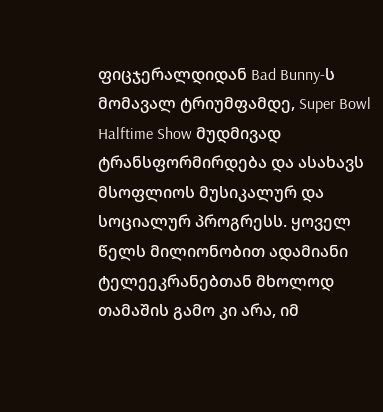ფიცჯერალდიდან Bad Bunny-ს მომავალ ტრიუმფამდე, Super Bowl Halftime Show მუდმივად ტრანსფორმირდება და ასახავს მსოფლიოს მუსიკალურ და სოციალურ პროგრესს. ყოველ წელს მილიონობით ადამიანი ტელეეკრანებთან მხოლოდ თამაშის გამო კი არა, იმ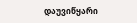დაუვიწყარი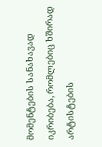მომენტების სანახავად იკრიბება, რომლებიც ხშირად არტისტების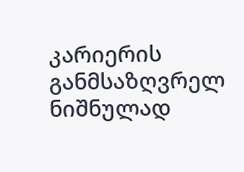კარიერის განმსაზღვრელ ნიშნულად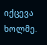იქცევა ხოლმე.